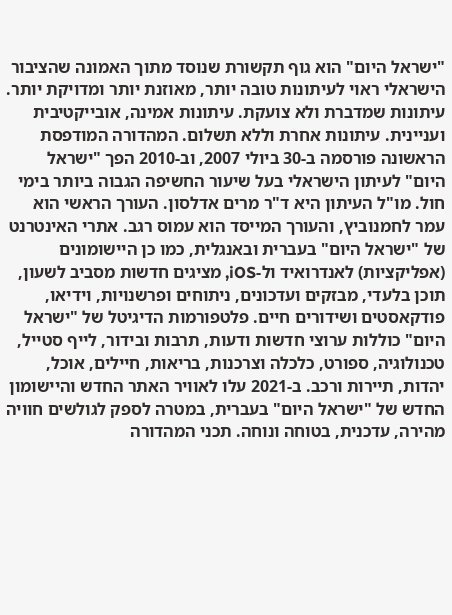"ישראל היום" הוא גוף תקשורת שנוסד מתוך האמונה שהציבור הישראלי ראוי לעיתונות טובה יותר, מאוזנת יותר ומדויקת יותר. עיתונות שמדברת ולא צועקת. עיתונות אמינה, אובייקטיבית ועניינית. עיתונות אחרת וללא תשלום. המהדורה המודפסת הראשונה פורסמה ב-30 ביולי 2007, וב-2010 הפך "ישראל היום" לעיתון הישראלי בעל שיעור החשיפה הגבוה ביותר בימי חול. מו"ל העיתון היא ד"ר מרים אדלסון. העורך הראשי הוא עמר לחמנוביץ, והעורך המייסד הוא עמוס רגב. אתרי האינטרנט של "ישראל היום" בעברית ובאנגלית, כמו כן היישומונים (אפליקציות) לאנדרואיד ול-iOS, מציגים חדשות מסביב לשעון, תוכן בלעדי, מבזקים ועדכונים, ניתוחים ופרשנויות, וידיאו, פודקאסטים ושידורים חיים. פלטפורמות הדיגיטל של "ישראל היום" כוללות ערוצי חדשות ודעות, תרבות ובידור, לייף סטייל, טכנולוגיה, ספורט, כלכלה וצרכנות, בריאות, חיילים, אוכל, יהדות, תיירות ורכב. ב-2021 עלו לאוויר האתר החדש והיישומון החדש של "ישראל היום" בעברית, במטרה לספק לגולשים חוויה מהירה, עדכנית, בטוחה ונוחה. תכני המהדורה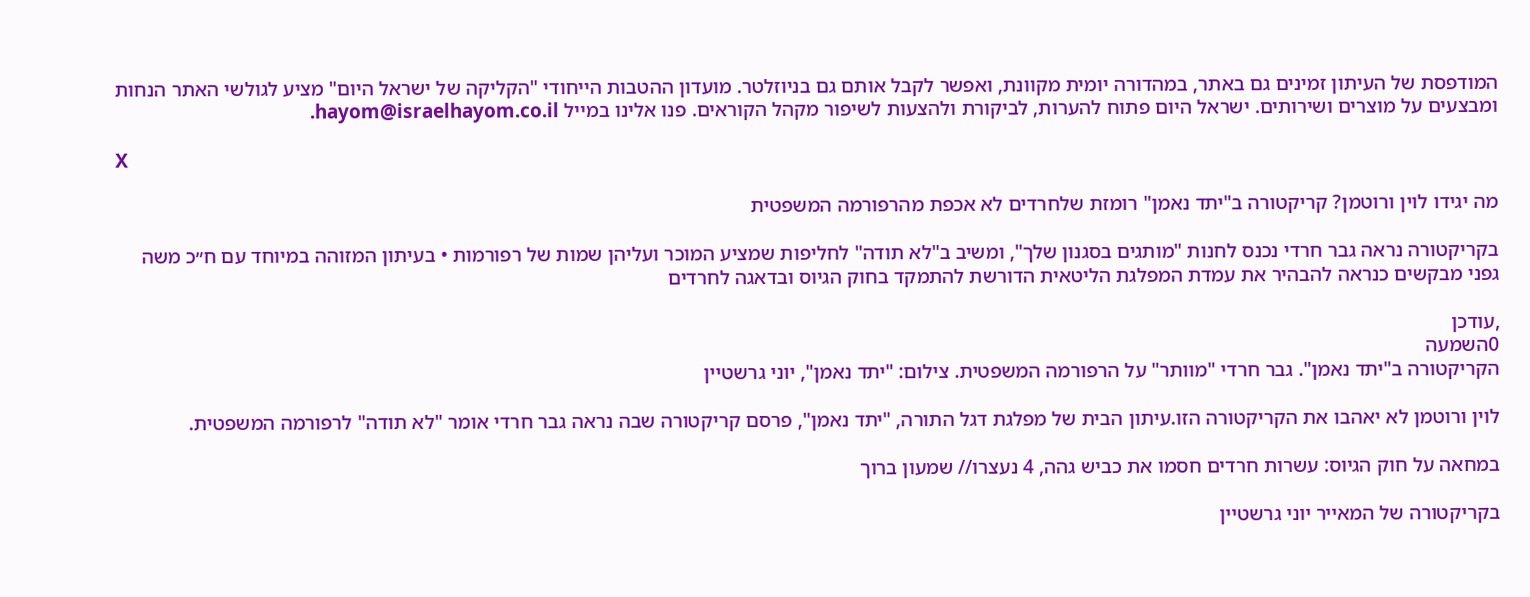המודפסת של העיתון זמינים גם באתר, במהדורה יומית מקוונת, ואפשר לקבל אותם גם בניוזלטר. מועדון ההטבות הייחודי "הקליקה של ישראל היום" מציע לגולשי האתר הנחות ומבצעים על מוצרים ושירותים. ישראל היום פתוח להערות, לביקורת ולהצעות לשיפור מקהל הקוראים. פנו אלינו במייל hayom@israelhayom.co.il.

X

מה יגידו לוין ורוטמן? קריקטורה ב"יתד נאמן" רומזת שלחרדים לא אכפת מהרפורמה המשפטית

בקריקטורה נראה גבר חרדי נכנס לחנות "מותגים בסגנון שלך", ומשיב ב"לא תודה" לחליפות שמציע המוכר ועליהן שמות של רפורמות • בעיתון המזוהה במיוחד עם ח״כ משה גפני מבקשים כנראה להבהיר את עמדת המפלגת הליטאית הדורשת להתמקד בחוק הגיוס ובדאגה לחרדים

,עודכן
0השמעה
הקריקטורה ב"יתד נאמן". גבר חרדי "מוותר" על הרפורמה המשפטית. צילום: "יתד נאמן", יוני גרשטיין

לוין ורוטמן לא יאהבו את הקריקטורה הזו.עיתון הבית של מפלגת דגל התורה, "יתד נאמן", פרסם קריקטורה שבה נראה גבר חרדי אומר "לא תודה" לרפורמה המשפטית.

במחאה על חוק הגיוס: עשרות חרדים חסמו את כביש גהה, 4 נעצרו// שמעון ברוך

בקריקטורה של המאייר יוני גרשטיין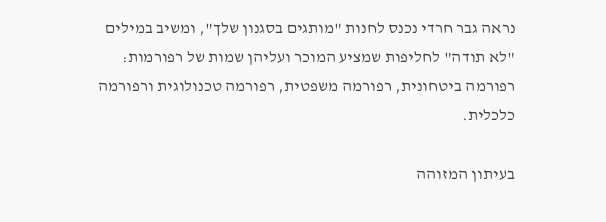נראה גבר חרדי נכנס לחנות "מותגים בסגנון שלך", ומשיב במילים "לא תודה" לחליפות שמציע המוכר ועליהן שמות של רפורמות: רפורמה ביטחונית, רפורמה משפטית, רפורמה טכנולוגית ורפורמה כלכלית.

בעיתון המזוהה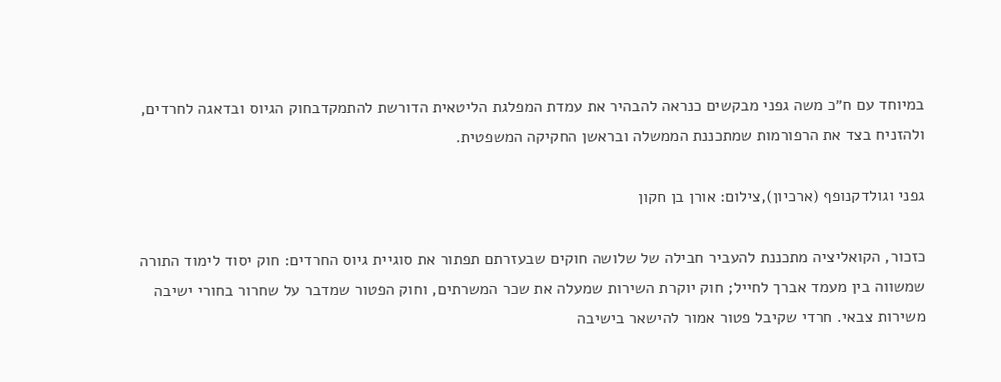במיוחד עם ח״כ משה גפני מבקשים כנראה להבהיר את עמדת המפלגת הליטאית הדורשת להתמקדבחוק הגיוס ובדאגה לחרדים, ולהזניח בצד את הרפורמות שמתכננת הממשלה ובראשן החקיקה המשפטית.

גפני וגולדקנופף (ארכיון),צילום: אורן בן חקון

כזכור, הקואליציה מתכננת להעביר חבילה של שלושה חוקים שבעזרתם תפתור את סוגיית גיוס החרדים: חוק יסוד לימוד התורה שמשווה בין מעמד אברך לחייל; חוק יוקרת השירות שמעלה את שכר המשרתים, וחוק הפטור שמדבר על שחרור בחורי ישיבה משירות צבאי. חרדי שקיבל פטור אמור להישאר בישיבה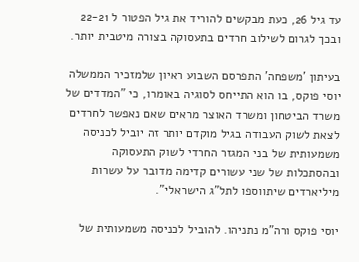עד גיל 26, כעת מבקשים להוריד את גיל הפטור ל 22-21 ובכך לגרום לשילוב חרדים בתעסוקה בצורה מיטבית יותר.

בעיתון 'משפחה' התפרסם השבוע ראיון שלמזכיר הממשלה יוסי פוקס, בו הוא התייחס לסוגיה באומרו, כי "המדדים של משרד הביטחון ומשרד האוצר מראים שאם נאפשר לחרדים לצאת לשוק העבודה בגיל מוקדם יותר זה יוביל לכניסה משמעותית של בני המגזר החרדי לשוק התעסוקה ובהסתכלות של שני עשורים קדימה מדובר על עשרות מיליארדים שיתווספו לתל"ג הישראלי".

יוסי פוקס ורה"מ נתניהו. להוביל לכניסה משמעותית של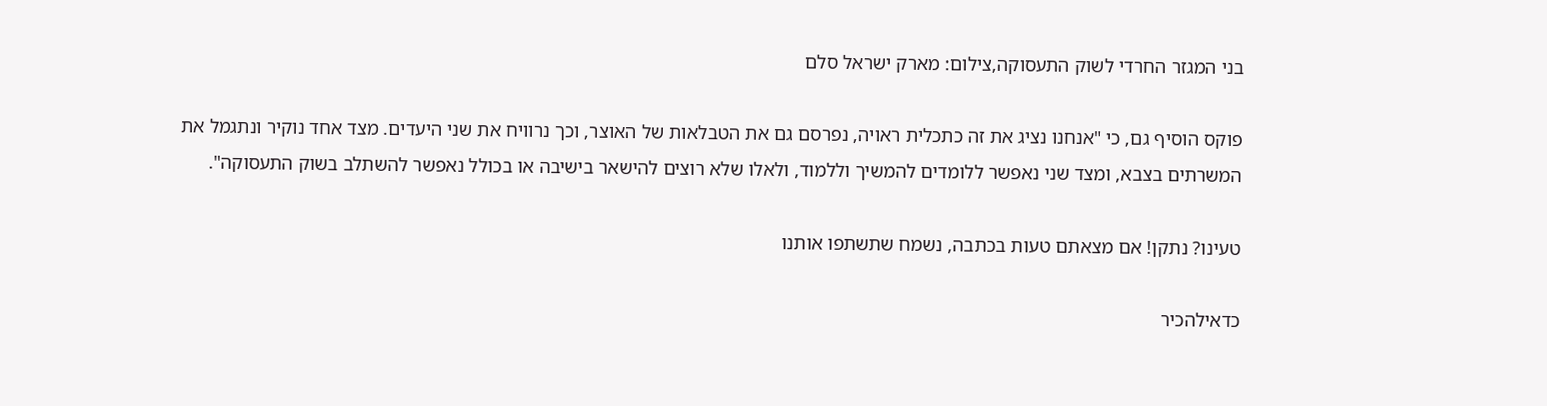בני המגזר החרדי לשוק התעסוקה,צילום: מארק ישראל סלם

פוקס הוסיף גם, כי "אנחנו נציג את זה כתכלית ראויה, נפרסם גם את הטבלאות של האוצר, וכך נרוויח את שני היעדים. מצד אחד נוקיר ונתגמל את המשרתים בצבא, ומצד שני נאפשר ללומדים להמשיך וללמוד, ולאלו שלא רוצים להישאר בישיבה או בכולל נאפשר להשתלב בשוק התעסוקה".

טעינו? נתקן! אם מצאתם טעות בכתבה, נשמח שתשתפו אותנו

כדאילהכיר